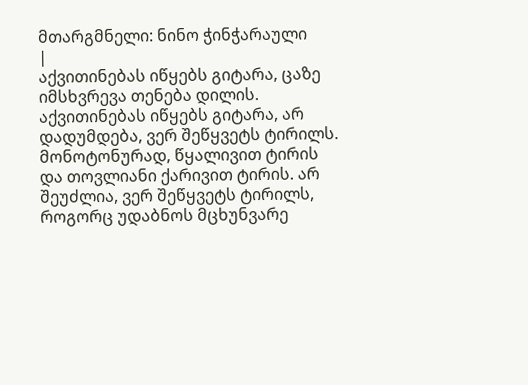მთარგმნელი: ნინო ჭინჭარაული
|
აქვითინებას იწყებს გიტარა, ცაზე იმსხვრევა თენება დილის. აქვითინებას იწყებს გიტარა, არ დადუმდება, ვერ შეწყვეტს ტირილს.
მონოტონურად, წყალივით ტირის და თოვლიანი ქარივით ტირის. არ შეუძლია, ვერ შეწყვეტს ტირილს,
როგორც უდაბნოს მცხუნვარე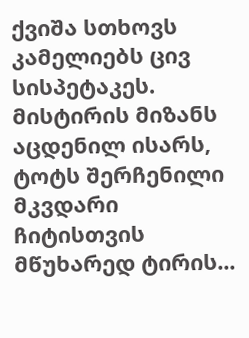ქვიშა სთხოვს კამელიებს ცივ სისპეტაკეს. მისტირის მიზანს აცდენილ ისარს,
ტოტს შერჩენილი მკვდარი ჩიტისთვის მწუხარედ ტირის...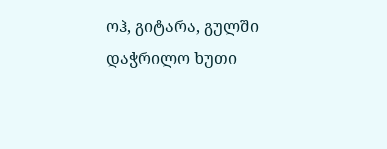ოჰ, გიტარა, გულში დაჭრილო ხუთი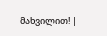მახვილით! |